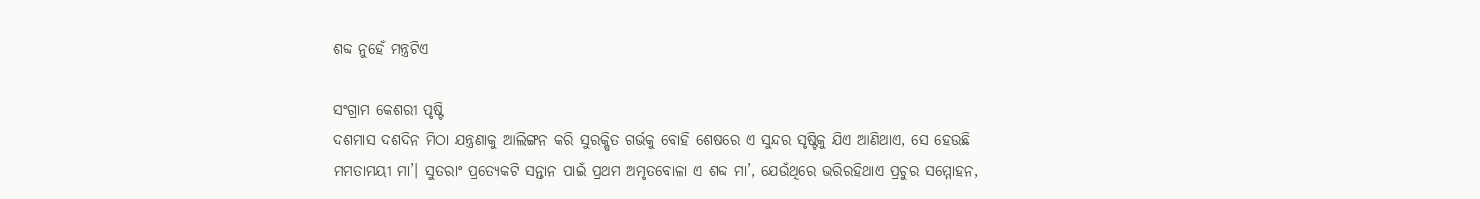ଶବ୍ଦ ନୁହେଁ ମନ୍ତ୍ରଟିଏ

ସଂଗ୍ରାମ କେଶରୀ ପୃଷ୍ଟି
ଦଶମାସ ଦଶଦିନ ମିଠା ଯନ୍ତ୍ରଣାକୁ ଆଲିଙ୍ଗନ କରି ସୁରକ୍ଷିତ ଗର୍ଭକୁ ବୋହି ଶେଷରେ ଏ ସୁନ୍ଦର ସୃଷ୍ଟିକୁ ଯିଏ ଆଣିଥାଏ, ସେ ହେଉଛି ମମତାମୟୀ ମା’। ସୁତରାଂ ପ୍ରତ୍ୟେକଟି ସନ୍ତାନ ପାଇଁ ପ୍ରଥମ ଅମୃତବୋଳା ଏ ଶବ୍ଦ ମା’, ଯେଉଁଥିରେ ଭରିରହିଥାଏ ପ୍ରଚୁର ସମ୍ମୋହନ,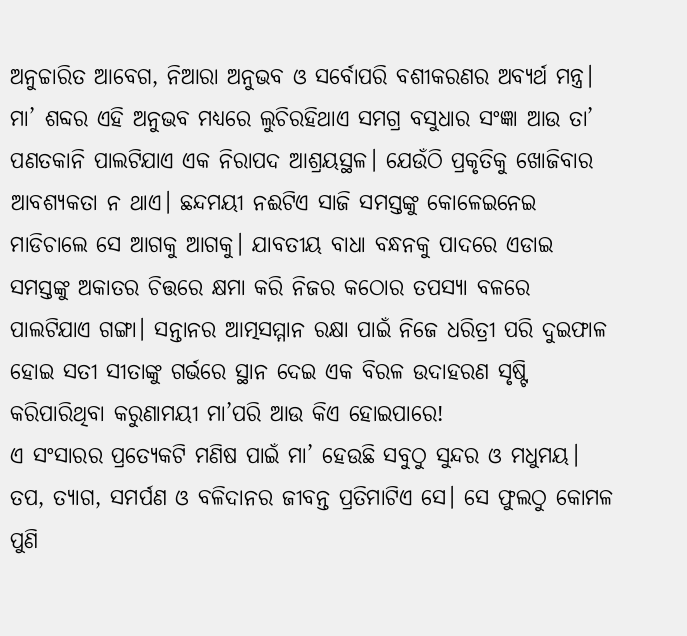ଅନୁଚ୍ଚାରିତ ଆବେଗ, ନିଆରା ଅନୁଭବ ଓ ସର୍ବୋପରି ବଶୀକରଣର ଅବ୍ୟର୍ଥ ମନ୍ତ୍ର। ମା’ ଶବ୍ଦର ଏହି ଅନୁଭବ ମଧ୍ୟରେ ଲୁଚିରହିଥାଏ ସମଗ୍ର ବସୁଧାର ସଂଜ୍ଞା ଆଉ ତା’ ପଣତକାନି ପାଲଟିଯାଏ ଏକ ନିରାପଦ ଆଶ୍ରୟସ୍ଥଳ। ଯେଉଁଠି ପ୍ରକୃତିକୁ ଖୋଜିବାର ଆବଶ୍ୟକତା ନ ଥାଏ। ଛନ୍ଦମୟୀ ନଈଟିଏ ସାଜି ସମସ୍ତଙ୍କୁ କୋଳେଇନେଇ ମାଡିଚାଲେ ସେ ଆଗକୁ ଆଗକୁ। ଯାବତୀୟ ବାଧା ବନ୍ଧନକୁ ପାଦରେ ଏଡାଇ ସମସ୍ତଙ୍କୁ ଅକାତର ଚିତ୍ତରେ କ୍ଷମା କରି ନିଜର କଠୋର ତପସ୍ୟା ବଳରେ ପାଲଟିଯାଏ ଗଙ୍ଗା। ସନ୍ତାନର ଆତ୍ମସମ୍ମାନ ରକ୍ଷା ପାଇଁ ନିଜେ ଧରିତ୍ରୀ ପରି ଦୁଇଫାଳ ହୋଇ ସତୀ ସୀତାଙ୍କୁ ଗର୍ଭରେ ସ୍ଥାନ ଦେଇ ଏକ ବିରଳ ଉଦାହରଣ ସୃଷ୍ଟି କରିପାରିଥିବା କରୁଣାମୟୀ ମା’ପରି ଆଉ କିଏ ହୋଇପାରେ!
ଏ ସଂସାରର ପ୍ରତ୍ୟେକଟି ମଣିଷ ପାଇଁ ମା’ ହେଉଛି ସବୁଠୁ ସୁନ୍ଦର ଓ ମଧୁମୟ। ତପ, ତ୍ୟାଗ, ସମର୍ପଣ ଓ ବଳିଦାନର ଜୀବନ୍ତ ପ୍ରତିମାଟିଏ ସେ। ସେ ଫୁଲଠୁ କୋମଳ ପୁଣି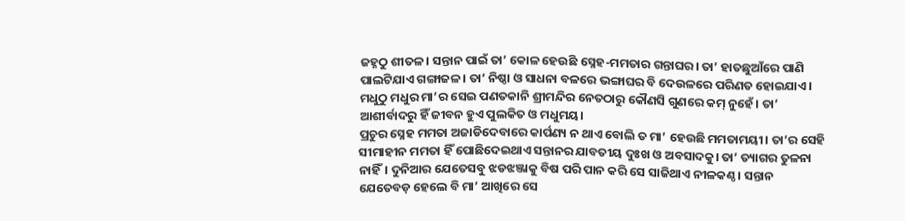ଜହ୍ନଠୁ ଶୀତଳ। ସନ୍ତାନ ପାଇଁ ତା’ କୋଳ ହେଉଛି ସ୍ନେହ-ମମତାର ଗନ୍ତାଘର। ତା’ ହାତଛୁଆଁରେ ପାଣି ପାଲଟିଯାଏ ଗଙ୍ଗାଜଳ। ତା’ ନିଷ୍ଠା ଓ ସାଧନା ବଳରେ ଭଙ୍ଗାଘର ବି ଦେଉଳରେ ପରିଣତ ହୋଇଯାଏ। ମଧୁଠୁ ମଧୁର ମା’ର ସେଇ ପଣତକାନି ଶ୍ରୀମନ୍ଦିର ନେତଠାରୁ କୌଣସି ଗୁଣରେ କମ୍‌ ନୁହେଁ। ତା’ ଆଶୀର୍ବାଦରୁ ହିଁ ଜୀବନ ହୁଏ ପୁଲକିତ ଓ ମଧୁମୟ।
ପ୍ରଚୁର ସ୍ନେହ ମମତା ଅଜାଡିଦେବାରେ କାର୍ପଣ୍ୟ ନ ଥାଏ ବୋଲି ତ ମା’ ହେଉଛି ମମତାମୟୀ। ତା’ର ସେହି ସୀମାହୀନ ମମତା ହିଁ ପୋଛିଦେଇଥାଏ ସନ୍ତାନର ଯାବତୀୟ ଦୁଃଖ ଓ ଅବସାଦକୁ। ତା’ ତ୍ୟାଗର ତୁଳନା ନାହିଁ। ଦୁନିଆର ଯେତେସବୁ ଝଡଝଞ୍ଜାକୁ ବିଷ ପରି ପାନ କରି ସେ ସାଜିଥାଏ ନୀଳକଣ୍ଠ। ସନ୍ତାନ ଯେତେବଡ଼ ହେଲେ ବି ମା’ ଆଖିରେ ସେ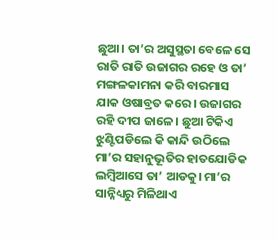ଛୁଆ। ତା’ର ଅସୁସ୍ଥତା ବେଳେ ସେ ରାତି ରାତି ଉଜାଗର ରହେ ଓ ତା’ ମଙ୍ଗଳକାମନା କରି ବାରମାସ ଯାକ ଓଷାବ୍ରତ କରେ। ଉଜାଗର ରହି ଦୀପ ଜାଳେ। ଛୁଆ ଟିକିଏ ଝୁଣ୍ଟିପଡିଲେ କି କାନ୍ଦି ଉଠିଲେ ମା’ର ସହାନୁଭୂତିର ହାତଯୋଡିକ ଲମ୍ବିଆସେ ତା’ ଆଡକୁ। ମା’ର ସାନ୍ନିଧ୍ୟରୁ ମିଳିଥାଏ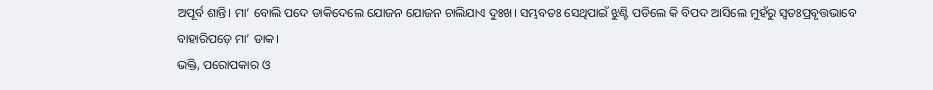ଅପୂର୍ବ ଶାନ୍ତି। ମା’ ବୋଲି ପଦେ ଡାକିଦେଲେ ଯୋଜନ ଯୋଜନ ଚାଲିଯାଏ ଦୁଃଖ। ସମ୍ଭବତଃ ସେଥିପାଇଁ ଝୁଣ୍ଟି ପଡିଲେ କି ବିପଦ ଆସିଲେ ମୁହଁରୁ ସ୍ବତଃପ୍ରବୃତ୍ତଭାବେ ବାହାରିପଡ଼େ ମା’ ଡାକ।
ଭକ୍ତି, ପରୋପକାର ଓ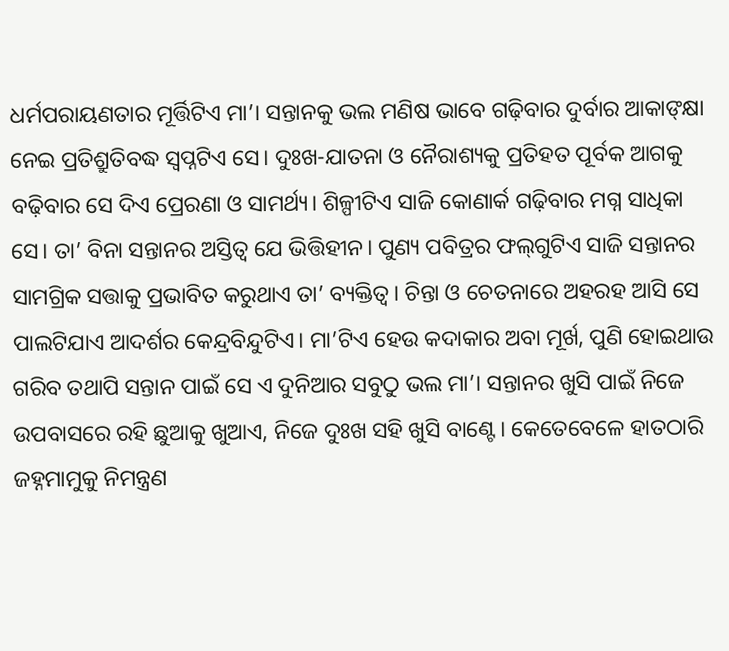ଧର୍ମପରାୟଣତାର ମୂର୍ତ୍ତିଟିଏ ମା’। ସନ୍ତାନକୁ ଭଲ ମଣିଷ ଭାବେ ଗଢ଼ିବାର ଦୁର୍ବାର ଆକାଙ୍‌କ୍ଷା ନେଇ ପ୍ରତିଶ୍ରୁତିବଦ୍ଧ ସ୍ବପ୍ନଟିଏ ସେ। ଦୁଃଖ-ଯାତନା ଓ ନୈରାଶ୍ୟକୁ ପ୍ରତିହତ ପୂର୍ବକ ଆଗକୁ ବଢ଼ିବାର ସେ ଦିଏ ପ୍ରେରଣା ଓ ସାମର୍ଥ୍ୟ। ଶିଳ୍ପୀଟିଏ ସାଜି କୋଣାର୍କ ଗଢ଼ିବାର ମଗ୍ନ ସାଧିକା ସେ। ତା’ ବିନା ସନ୍ତାନର ଅସ୍ତିତ୍ୱ ଯେ ଭିତ୍ତିହୀନ। ପୁଣ୍ୟ ପବିତ୍ରର ଫଲ୍‌ଗୁଟିଏ ସାଜି ସନ୍ତାନର ସାମଗ୍ରିକ ସତ୍ତାକୁ ପ୍ରଭାବିତ କରୁଥାଏ ତା’ ବ୍ୟକ୍ତିତ୍ୱ। ଚିନ୍ତା ଓ ଚେତନାରେ ଅହରହ ଆସି ସେ ପାଲଟିଯାଏ ଆଦର୍ଶର କେନ୍ଦ୍ରବିନ୍ଦୁଟିଏ। ମା’ଟିଏ ହେଉ କଦାକାର ଅବା ମୂର୍ଖ, ପୁଣି ହୋଇଥାଉ ଗରିବ ତଥାପି ସନ୍ତାନ ପାଇଁ ସେ ଏ ଦୁନିଆର ସବୁଠୁ ଭଲ ମା’। ସନ୍ତାନର ଖୁସି ପାଇଁ ନିଜେ ଉପବାସରେ ରହି ଛୁଆକୁ ଖୁଆଏ, ନିଜେ ଦୁଃଖ ସହି ଖୁସି ବାଣ୍ଟେ। କେତେବେଳେ ହାତଠାରି ଜହ୍ନମାମୁକୁ ନିମନ୍ତ୍ରଣ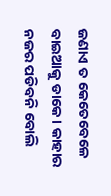ଜଣାଏ ତ କେତେବେଳେ ବାଇଆକୁ ଡାକେ। କାହାର ନଜର ପଡିବନି ବୋଲି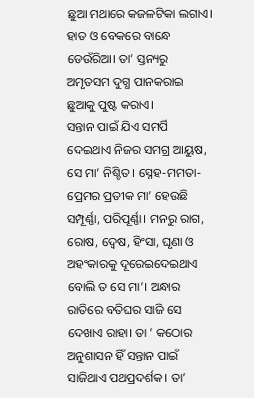ଛୁଆ ମଥାରେ କଜଳଟିକା ଲଗାଏ। ହାତ ଓ ବେକରେ ବାନ୍ଧେ ଡେଉଁରିଆ। ତା’ ସ୍ତନ୍ୟରୁ ଅମୃତସମ ଦୁଗ୍ଧ ପାନକରାଇ ଛୁଆକୁ ପୁଷ୍ଟ କରାଏ।
ସନ୍ତାନ ପାଇଁ ଯିଏ ସମର୍ପି ଦେଇଥାଏ ନିଜର ସମଗ୍ର ଆୟୁଷ, ସେ ମା’ ନିଶ୍ଚିତ। ସ୍ନେହ-ମମତା-ପ୍ରେମର ପ୍ରତୀକ ମା’ ହେଉଛି ସମ୍ପୂର୍ଣ୍ଣା, ପରିପୂର୍ଣ୍ଣା। ମନରୁ ରାଗ, ରୋଷ, ଦ୍ୱେଷ, ହିଂସା, ଘୃଣା ଓ ଅହଂକାରକୁ ଦୂରେଇଦେଇଥାଏ ବୋଲି ତ ସେ ମା’। ଅନ୍ଧାର ରାତିରେ ବତିଘର ସାଜି ସେ ଦେଖାଏ ରାହା। ତା ’ କଠୋର ଅନୁଶାସନ ହିଁ ସନ୍ତାନ ପାଇଁ ସାଜିଥାଏ ପଥପ୍ରଦର୍ଶକ। ତା’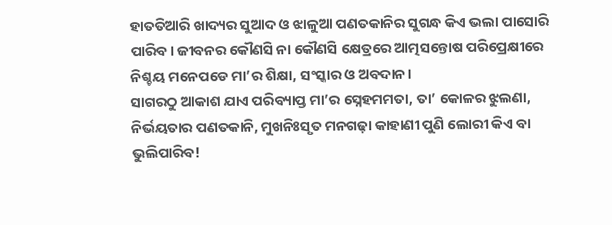ହାତତିଆରି ଖାଦ୍ୟର ସୁଆଦ ଓ ଝାଳୁଆ ପଣତକାନିର ସୁଗନ୍ଧ କିଏ ଭଲା ପାସୋରି ପାରିବ। ଜୀବନର କୌଣସି ନା କୌଣସି କ୍ଷେତ୍ରରେ ଆତ୍ମସନ୍ତୋଷ ପରିପ୍ରେକ୍ଷୀରେ ନିଶ୍ଚୟ ମନେପଡେ ମା’ର ଶିକ୍ଷା, ସଂସ୍କାର ଓ ଅବଦାନ।
ସାଗରଠୁ ଆକାଶ ଯାଏ ପରିବ୍ୟାପ୍ତ ମା’ର ସ୍ନେହମମତା, ତା’ କୋଳର ଝୁଲଣା, ନିର୍ଭୟତାର ପଣତକାନି, ମୁଖନିଃସୃତ ମନଗଢ଼ା କାହାଣୀ ପୁଣି ଲୋରୀ କିଏ ବା ଭୁଲିପାରିବ!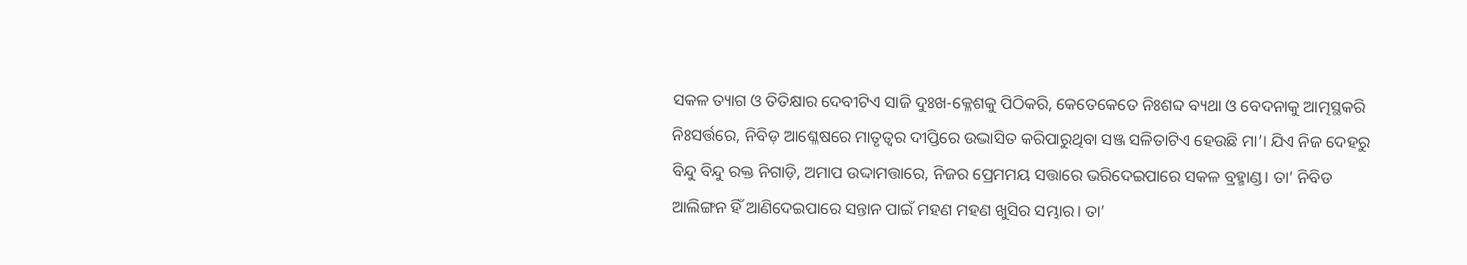ସକଳ ତ୍ୟାଗ ଓ ତିତିକ୍ଷାର ଦେବୀଟିଏ ସାଜି ଦୁଃଖ-କ୍ଳେଶକୁ ପିଠିକରି, କେତେକେତେ ନିଃଶବ୍ଦ ବ୍ୟଥା ଓ ବେଦନାକୁ ଆତ୍ମସ୍ଥକରି ନିଃସର୍ତ୍ତରେ, ନିବିଡ଼ ଆଶ୍ଳେଷରେ ମାତୃତ୍ୱର ଦୀପ୍ତିରେ ଉଦ୍ଭାସିତ କରିପାରୁଥିବା ସଞ୍ଜ ସଳିତାଟିଏ ହେଉଛି ମା’। ଯିଏ ନିଜ ଦେହରୁ ବିନ୍ଦୁ ବିନ୍ଦୁ ରକ୍ତ ନିଗାଡ଼ି, ଅମାପ ଉଦ୍ଦାମତ୍ତାରେ, ନିଜର ପ୍ରେମମୟ ସତ୍ତାରେ ଭରିଦେଇପାରେ ସକଳ ବ୍ରହ୍ମାଣ୍ଡ। ତା’ ନିବିଡ ଆଲିଙ୍ଗନ ହିଁ ଆଣିଦେଇପାରେ ସନ୍ତାନ ପାଇଁ ମହଣ ମହଣ ଖୁସିର ସମ୍ଭାର। ତା’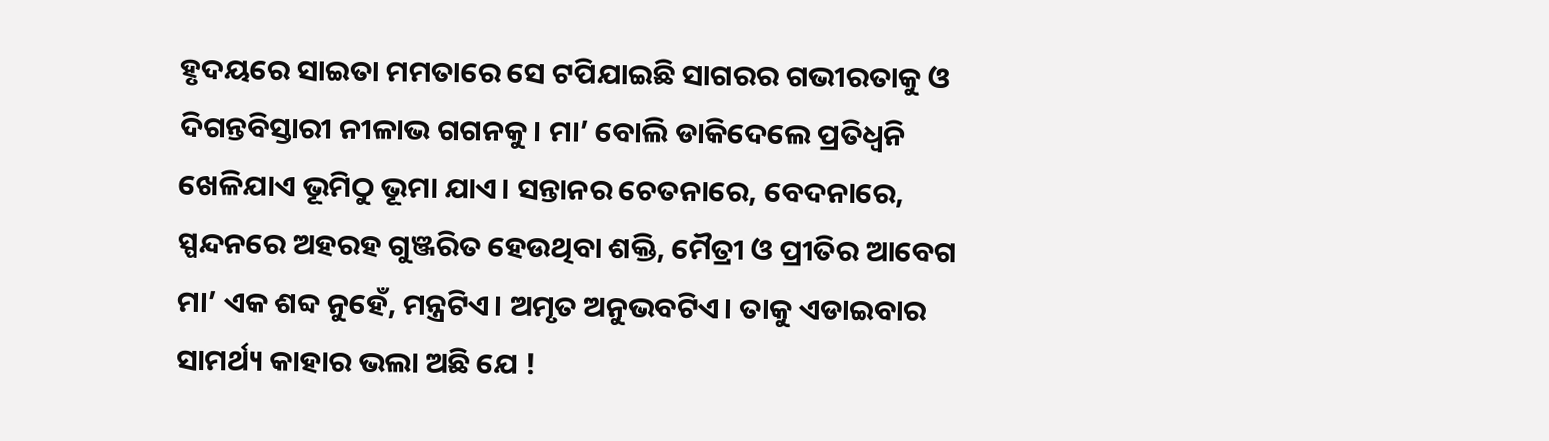ହୃଦୟରେ ସାଇତା ମମତାରେ ସେ ଟପିଯାଇଛି ସାଗରର ଗଭୀରତାକୁ ଓ ଦିଗନ୍ତବିସ୍ତାରୀ ନୀଳାଭ ଗଗନକୁ। ମା’ ବୋଲି ଡାକିଦେଲେ ପ୍ରତିଧ୍ୱନି ଖେଳିଯାଏ ଭୂମିଠୁ ଭୂମା ଯାଏ। ସନ୍ତାନର ଚେତନାରେ, ବେଦନାରେ, ସ୍ପନ୍ଦନରେ ଅହରହ ଗୁଞ୍ଜରିତ ହେଉଥିବା ଶକ୍ତି, ମୈତ୍ରୀ ଓ ପ୍ରୀତିର ଆବେଗ ମା’ ଏକ ଶବ୍ଦ ନୁହେଁ, ମନ୍ତ୍ରଟିଏ। ଅମୃତ ଅନୁଭବଟିଏ। ତାକୁ ଏଡାଇବାର ସାମର୍ଥ୍ୟ କାହାର ଭଲା ଅଛି ଯେ !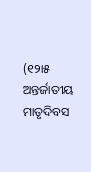(୧୨ା୫ ଅନ୍ତର୍ଜାତୀୟ ମାତୃଦିବସ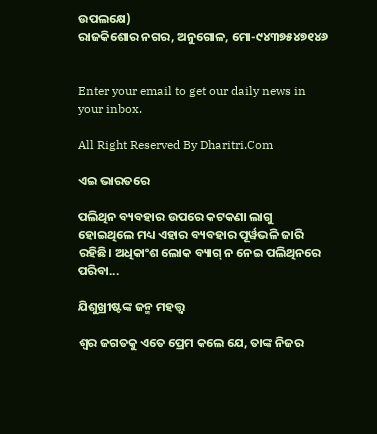ଉପଲକ୍ଷେ)
ରାଜକିଶୋର ନଗର, ଅନୁଗୋଳ, ମୋ-୯୪୩୭୫୪୭୧୪୬


Enter your email to get our daily news in your inbox.

All Right Reserved By Dharitri.Com

ଏଇ ଭାରତରେ

ପଲିଥିନ ବ୍ୟବହାର ଉପରେ କଟକଣା ଲାଗୁ ହୋଇଥିଲେ ମଧ୍ୟ ଏହାର ବ୍ୟବହାର ପୂର୍ୱଭଳି ଜାରି ରହିଛି। ଅଧିକାଂଶ ଲୋକ ବ୍ୟାଗ୍‌ ନ ନେଇ ପଲିଥିନରେ ପରିବା...

ଯିଶୁଖ୍ରୀଷ୍ଟଙ୍କ ଜନ୍ମ ମହତ୍ତ୍ୱ

ଶ୍ୱର ଜଗତକୁ ଏତେ ପ୍ରେମ କଲେ ଯେ, ତାଙ୍କ ନିଜର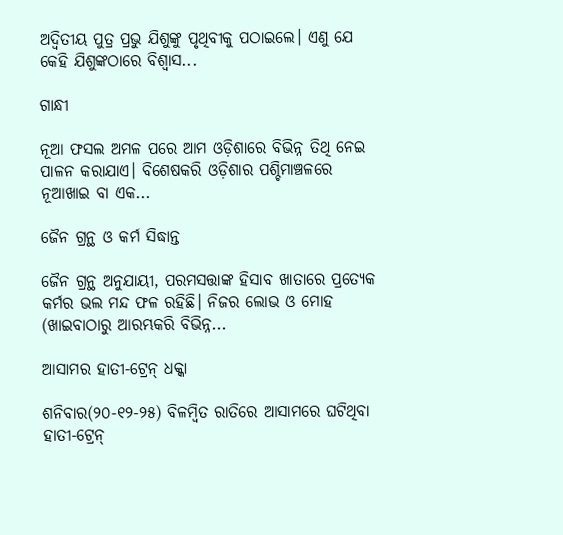ଅଦ୍ୱିତୀୟ ପୁତ୍ର ପ୍ରଭୁ ଯିଶୁଙ୍କୁ ପୃଥିବୀକୁ ପଠାଇଲେ। ଏଣୁ ଯେ କେହି ଯିଶୁଙ୍କଠାରେ ବିଶ୍ୱାସ...

ଗାନ୍ଧୀ

ନୂଆ ଫସଲ ଅମଳ ପରେ ଆମ ଓଡ଼ିଶାରେ ବିଭିନ୍ନ ତିଥି ନେଇ ପାଳନ କରାଯାଏ। ବିଶେଷକରି ଓଡ଼ିଶାର ପଶ୍ଚିମାଞ୍ଚଳରେ ନୂଆଖାଇ ବା ଏକ...

ଜୈନ ଗ୍ରନ୍ଥ ଓ କର୍ମ ସିଦ୍ଧାନ୍ତ

ଜୈନ ଗ୍ରନ୍ଥ ଅନୁଯାୟୀ, ପରମସତ୍ତାଙ୍କ ହିସାବ ଖାତାରେ ପ୍ରତ୍ୟେକ କର୍ମର ଭଲ ମନ୍ଦ ଫଳ ରହିଛି। ନିଜର ଲୋଭ ଓ ମୋହ (ଖାଇବାଠାରୁ ଆରମ୍ଭକରି ବିଭିନ୍ନ...

ଆସାମର ହାତୀ-ଟ୍ରେନ୍‌ ଧକ୍କା

ଶନିବାର(୨୦-୧୨-୨୫) ବିଳମ୍ବିତ ରାତିରେ ଆସାମରେ ଘଟିଥିବା ହାତୀ-ଟ୍ରେନ୍‌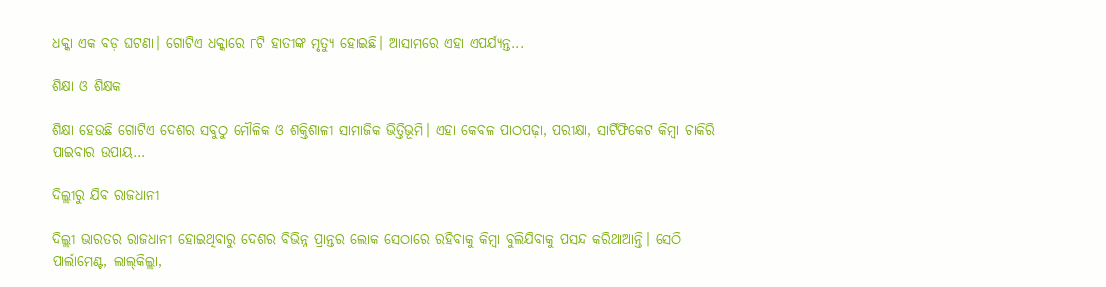ଧକ୍କା ଏକ ବଡ଼ ଘଟଣା। ଗୋଟିଏ ଧକ୍କାରେ ୮ଟି ହାତୀଙ୍କ ମୃତ୍ୟୁ ହୋଇଛି। ଆସାମରେ ଏହା ଏପର୍ଯ୍ୟନ୍ତ...

ଶିକ୍ଷା ଓ ଶିକ୍ଷକ

ଶିକ୍ଷା ହେଉଛି ଗୋଟିଏ ଦେଶର ସବୁଠୁ ମୌଳିକ ଓ ଶକ୍ତିଶାଳୀ ସାମାଜିକ ଭିତ୍ତିଭୂମି। ଏହା କେବଳ ପାଠପଢ଼ା, ପରୀକ୍ଷା, ସାର୍ଟିଫିକେଟ କିମ୍ବା ଚାକିରି ପାଇବାର ଉପାୟ...

ଦିଲ୍ଲୀରୁ ଯିବ ରାଜଧାନୀ

ଦିଲ୍ଲୀ ଭାରତର ରାଜଧାନୀ ହୋଇଥିବାରୁ ଦେଶର ବିଭିନ୍ନ ପ୍ରାନ୍ତର ଲୋକ ସେଠାରେ ରହିବାକୁ କିମ୍ବା ବୁଲିଯିବାକୁ ପସନ୍ଦ କରିଥାଆନ୍ତି। ସେଠି ପାର୍ଲାମେଣ୍ଟ, ଲାଲ୍‌କିଲ୍ଲା,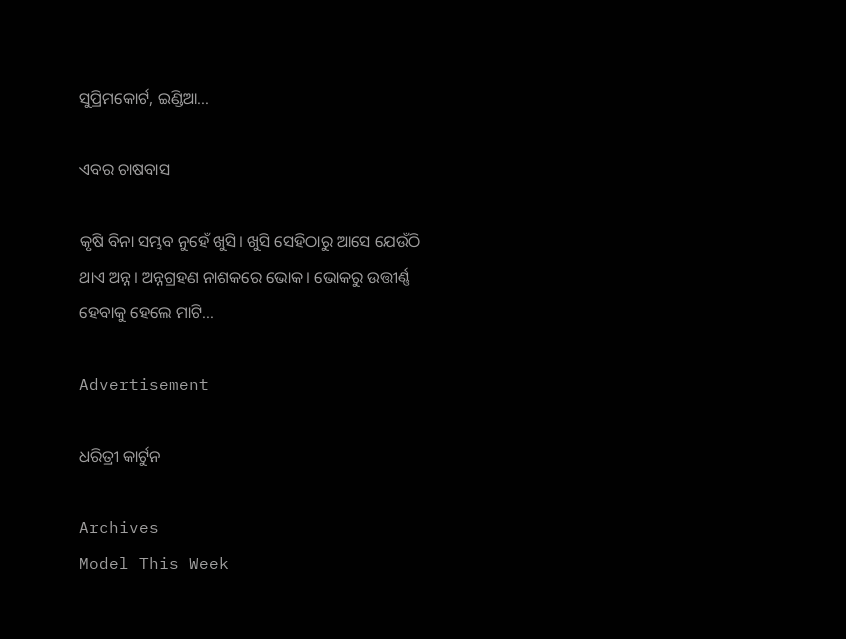ସୁପ୍ରିମକୋର୍ଟ, ଇଣ୍ଡିଆ...

ଏବର ଚାଷବାସ

କୃଷି ବିନା ସମ୍ଭବ ନୁହେଁ ଖୁସି। ଖୁସି ସେହିଠାରୁ ଆସେ ଯେଉଁଠି ଥାଏ ଅନ୍ନ। ଅନ୍ନଗ୍ରହଣ ନାଶକରେ ଭୋକ। ଭୋକରୁ ଉତ୍ତୀର୍ଣ୍ଣ ହେବାକୁ ହେଲେ ମାଟି...

Advertisement

ଧରିତ୍ରୀ କାର୍ଟୁନ

Archives
Model This Week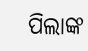ପିଲାଙ୍କ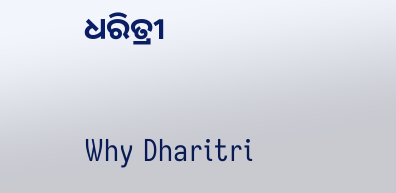ଧରିତ୍ରୀ

Why Dharitri